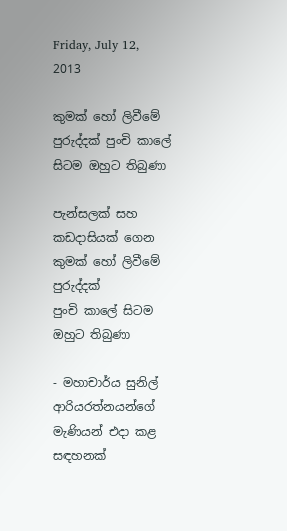Friday, July 12, 2013

කුමක්‌ හෝ ලිවීමේ පුරුද්දක්‌ පුංචි කාලේ සිටම ඔහුට තිබුණා

පැන්සලක්‌ සහ කඩදාසියක්‌ ගෙන
කුමක්‌ හෝ ලිවීමේ පුරුද්දක්‌
පුංචි කාලේ සිටම ඔහුට තිබුණා

- මහාචාර්ය සුනිල් ආරියරත්නයන්ගේ මැණියන් එදා කළ සඳහනක්‌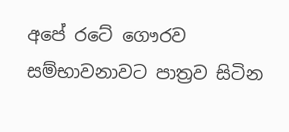අපේ රටේ ගෞරව සම්භාවනාවට පාත්‍රව සිටින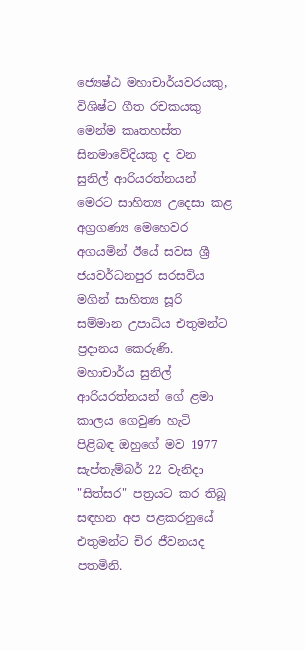ජ්‍යෙෂ්ඨ මහාචාර්යවරයකු, විශිෂ්ට ගීත රචකයකු මෙන්ම කෘතහස්‌ත සිනමාවේදියකු ද වන සුනිල් ආරියරත්නයන් මෙරට සාහිත්‍ය උදෙසා කළ අග්‍රගණ්‍ය මෙහෙවර අගයමින් ඊයේ සවස ශ්‍රී ජයවර්ධනපුර සරසවිය මගින් සාහිත්‍ය සූරි සම්මාන උපාධිය එතුමන්ට ප්‍රදානය කෙරුණි. මහාචාර්ය සුනිල් ආරියරත්නයන් ගේ ළමා කාලය ගෙවුණ හැටි පිළිබඳ ඔහුගේ මව 1977 සැප්තැම්බර් 22 වැනිදා "සිත්සර" පත්‍රයට කර තිබූ සඳහන අප පළකරනුයේ එතුමන්ට චිර ජීවනයද පතමිනි.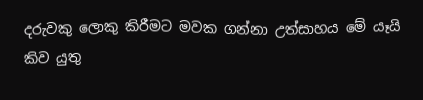දරුවකු ලොකු කිරීමට මවක ගන්නා උත්සාහය මේ යෑයි කිව යුතු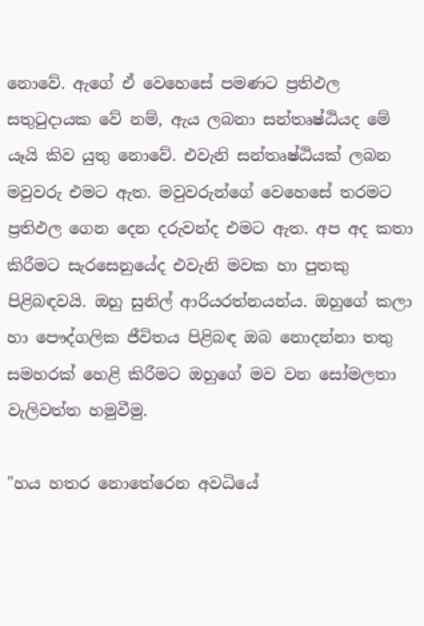නොවේ. ඇගේ ඒ වෙහෙසේ පමණට ප්‍රතිඵල සතුටුදායක වේ නම්, ඇය ලබනා සන්තෘෂ්ඨියද මේ යෑයි කිව යුතු නොවේ. එවැනි සන්තෘෂ්ඨියක්‌ ලබන මවුවරු එමට ඇත. මවුවරුන්ගේ වෙහෙසේ තරමට ප්‍රතිඵල ගෙන දෙන දරුවන්ද එමට ඇත. අප අද කතා කිරීමට සැරසෙනුයේද එවැනි මවක හා පුතකු පිළිබඳවයි. ඔහු සුනිල් ආරියරත්නයන්ය. ඔහුගේ කලා හා පෞද්ගලික ජීවිතය පිළිබඳ ඔබ නොදන්නා තතු සමහරක්‌ හෙළි කිරීමට ඔහුගේ මව වන සෝමලතා වැලිවත්ත හමුවීමු.

"හය හතර නොතේරෙන අවධියේ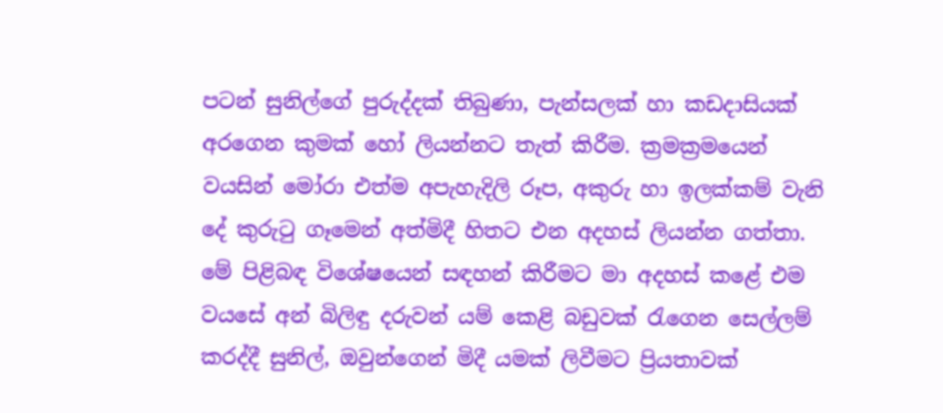පටන් සුනිල්ගේ පුරුද්දක්‌ තිබුණා, පැන්සලක්‌ හා කඩදාසියක්‌ අරගෙන කුමක්‌ හෝ ලියන්නට තැත් කිරීම. ක්‍රමක්‍රමයෙන් වයසින් මෝරා එත්ම අපැහැදිලි රූප, අකුරු හා ඉලක්‌කම් වැනි දේ කුරුටු ගෑමෙන් අත්මිදී හිතට එන අදහස්‌ ලියන්න ගත්තා. මේ පිළිබඳ විශේෂයෙන් සඳහන් කිරීමට මා අදහස්‌ කළේ එම වයසේ අන් බිලිඳු දරුවන් යම් කෙළි බඩුවක්‌ රැගෙන සෙල්ලම් කරද්දී සුනිල්, ඔවුන්ගෙන් මිදී යමක්‌ ලිවීමට ප්‍රියතාවක්‌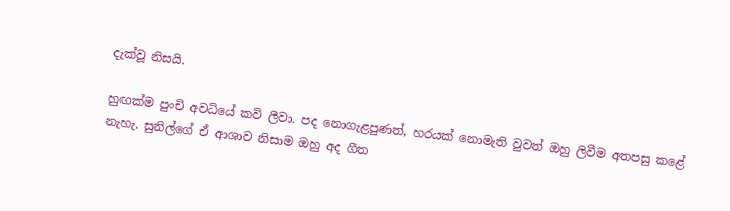දැක්‌වූ නිසයි.

හුඟක්‌ම පුංචි අවධියේ කවි ලීවා. පද නොගැළපුණත්, හරයක්‌ නොමැති වුවත් ඔහු ලිවීම අතපසු කළේ නැහැ. සුනිල්ගේ ඒ ආශාව නිසාම ඔහු අද ගීත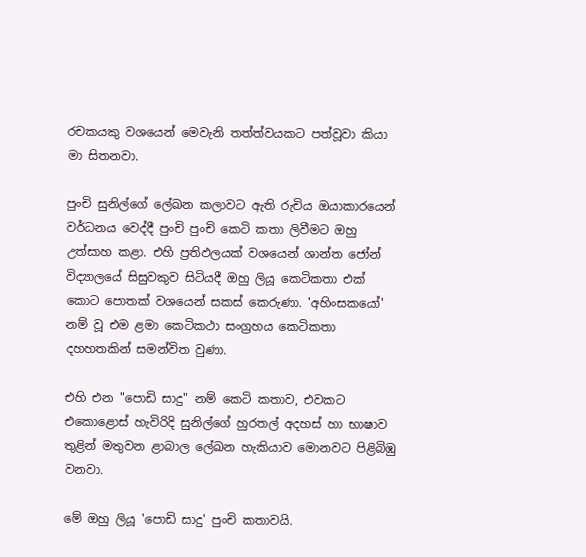රචකයකු වශයෙන් මෙවැනි තත්ත්වයකට පත්වූවා කියා මා සිතනවා.

පුංචි සුනිල්ගේ ලේඛන කලාවට ඇති රුචිය ඔයාකාරයෙන් වර්ධනය වෙද්දී පුංචි පුංචි කෙටි කතා ලිවීමට ඔහු උත්සාහ කළා. එහි ප්‍රතිඵලයක්‌ වශයෙන් ශාන්ත ජෝන් විද්‍යාලයේ සිසුවකුව සිටියදී ඔහු ලියූ කෙටිකතා එක්‌ කොට පොතක්‌ වශයෙන් සකස්‌ කෙරුණා. 'අහිංසකයෝ' නම් වූ එම ළමා කෙටිකථා සංග්‍රහය කෙටිකතා දහහතකින් සමන්විත වුණා.

එහි එන "පොඩි සාදු" නම් කෙටි කතාව, එවකට එකොළොස්‌ හැවිරිදි සුනිල්ගේ හුරතල් අදහස්‌ හා භාෂාව තුළින් මතුවන ළාබාල ලේඛන හැකියාව මොනවට පිළිබිඹු වනවා.

මේ ඔහු ලියූ 'පොඩි සාදු' පුංචි කතාවයි.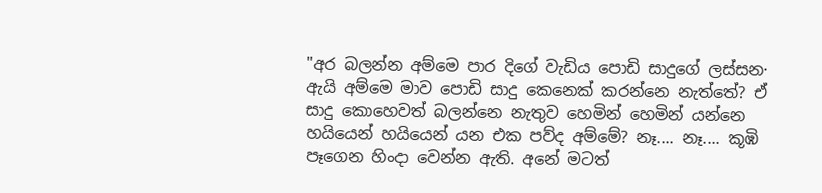"අර බලන්න අම්මෙ පාර දිගේ වැඩිය පොඩි සාදුගේ ලස්‌සන· ඇයි අම්මෙ මාව පොඩි සාදු කෙනෙක්‌ කරන්නෙ නැත්තේ? ඒ සාදු කොහෙවත් බලන්නෙ නැතුව හෙමින් හෙමින් යන්නෙ හයියෙන් හයියෙන් යන එක පව්ද අම්මේ? නෑ.... නෑ.... කූඹි පෑගෙන හිංදා වෙන්න ඇති. අනේ මටත්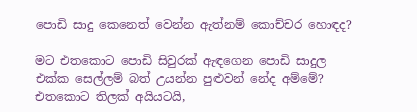පොඩි සාදු කෙනෙත් වෙන්න ඇත්නම් කොච්චර හොඳද?

මට එතකොට පොඩි සිවුරක්‌ ඇඳගෙන පොඩි සාදුල එක්‌ක සෙල්ලම් බත් උයන්න පුළුවන් නේද අම්මේ? එතකොට තිලක්‌ අයියටයි,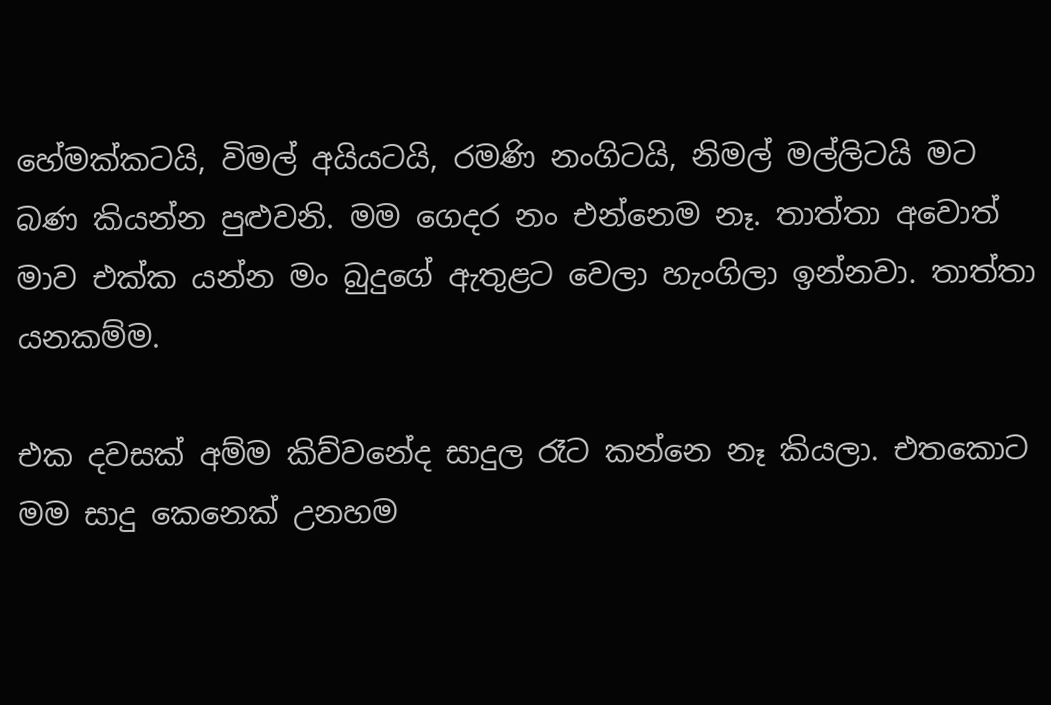හේමක්‌කටයි, විමල් අයියටයි, රමණි නංගිටයි, නිමල් මල්ලිටයි මට බණ කියන්න පුළුවනි. මම ගෙදර නං එන්නෙම නෑ. තාත්තා අවොත් මාව එක්‌ක යන්න මං බුදුගේ ඇතුළට වෙලා හැංගිලා ඉන්නවා. තාත්තා යනකම්ම.

එක දවසක්‌ අම්ම කිව්වනේද සාදුල රෑට කන්නෙ නෑ කියලා. එතකොට මම සාදු කෙනෙක්‌ උනහම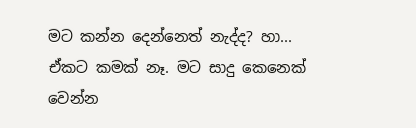මට කන්න දෙන්නෙත් නැද්ද? හා... ඒකට කමක්‌ නෑ. මට සාදු කෙනෙක්‌ වෙන්න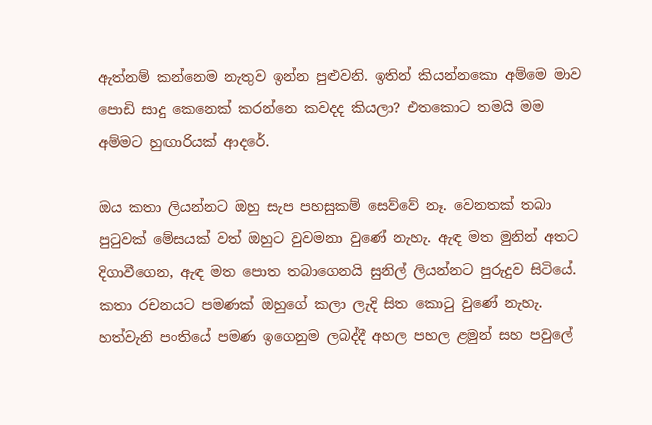ඇත්නම් කන්නෙම නැතුව ඉන්න පුළුවනි. ඉතින් කියන්නකො අම්මෙ මාව පොඩි සාදු කෙනෙක්‌ කරන්නෙ කවදද කියලා? එතකොට තමයි මම අම්මට හුඟාරියක්‌ ආදරේ.

ඔය කතා ලියන්නට ඔහු සැප පහසුකම් සෙව්වේ නෑ. වෙනතක්‌ තබා පුටුවක්‌ මේසයක්‌ වත් ඔහුට වුවමනා වුණේ නැහැ. ඇඳ මත මුනින් අතට දිගාවීගෙන, ඇඳ මත පොත තබාගෙනයි සුනිල් ලියන්නට පුරුදුව සිටියේ. කතා රචනයට පමණක්‌ ඔහුගේ කලා ලැදි සිත කොටු වුණේ නැහැ. හත්වැනි පංතියේ පමණ ඉගෙනුම ලබද්දී අහල පහල ළමුන් සහ පවුලේ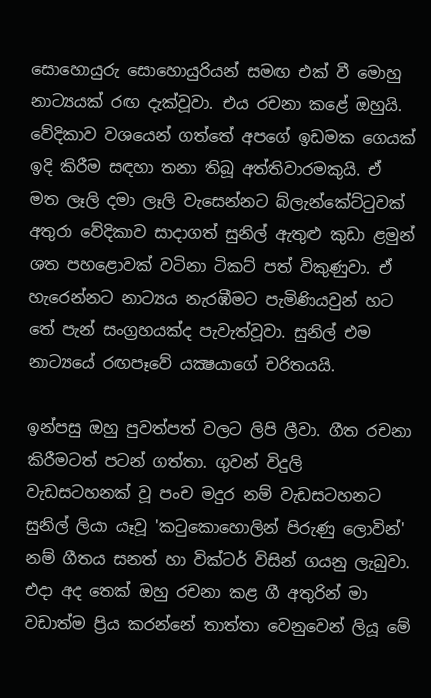සොහොයුරු සොහොයුරියන් සමඟ එක්‌ වී මොහු නාට්‍යයක්‌ රඟ දැක්‌වූවා. එය රචනා කළේ ඔහුයි. වේදිකාව වශයෙන් ගත්තේ අපගේ ඉඩමක ගෙයක්‌ ඉදි කිරීම සඳහා තනා තිබූ අත්තිවාරමකුයි. ඒ මත ලෑලි දමා ලෑලි වැසෙන්නට බ්ලැන්කේට්‌ටුවක්‌ අතුරා වේදිකාව සාදාගත් සුනිල් ඇතුළු කුඩා ළමුන් ශත පහළොවක්‌ වටිනා ටිකට්‌ පත් විකුණුවා. ඒ හැරෙන්නට නාට්‍යය නැරඹීමට පැමිණියවුන් හට තේ පැන් සංග්‍රහයක්‌ද පැවැත්වූවා. සුනිල් එම නාට්‍යයේ රඟපෑවේ යක්‍ෂයාගේ චරිතයයි.

ඉන්පසු ඔහු පුවත්පත් වලට ලිපි ලීවා. ගීත රචනා කිරීමටත් පටන් ගත්තා. ගුවන් විදුලි වැඩසටහනක්‌ වූ පංච මදුර නම් වැඩසටහනට සුනිල් ලියා යෑවූ 'කටුකොහොලින් පිරුණු ලොවින්' නම් ගීතය සනත් හා වික්‌ටර් විසින් ගයනු ලැබුවා. එදා අද තෙක්‌ ඔහු රචනා කළ ගී අතුරින් මා වඩාත්ම ප්‍රිය කරන්නේ තාත්තා වෙනුවෙන් ලියූ මේ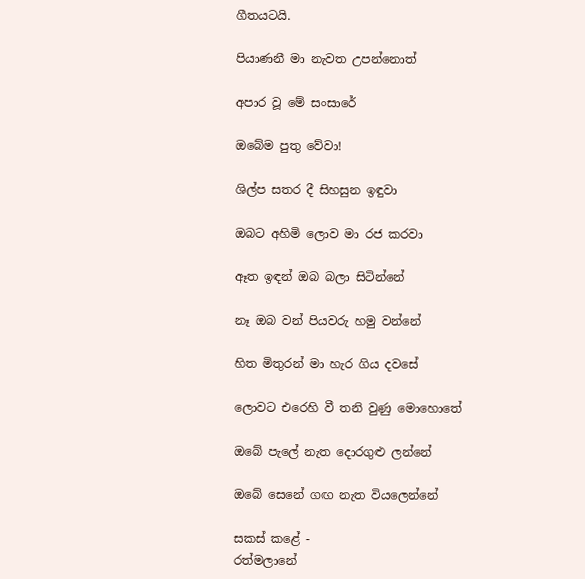ගීතයටයි.

පියාණනී මා නැවත උපන්නොත්

අපාර වූ මේ සංසාරේ

ඔබේම පුතු වේවා!

ශිල්ප සතර දී සිහසුන ඉඳුවා

ඔබට අහිමි ලොව මා රජ කරවා

ඈත ඉඳන් ඔබ බලා සිටින්නේ

නෑ ඔබ වන් පියවරු හමු වන්නේ

හිත මිතුරන් මා හැර ගිය දවසේ

ලොවට එරෙහි වී තනි වුණු මොහොතේ

ඔබේ පැලේ නැත දොරගුළු ලන්නේ

ඔබේ සෙනේ ගඟ නැත වියලෙන්නේ

සකස්‌ කළේ -
රත්මලානේ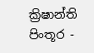ක්‍රිෂාන්ති
පිංතූර -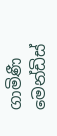ගාමිණී මෙන්ඩිස්‌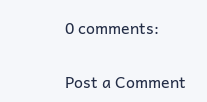0 comments:

Post a Comment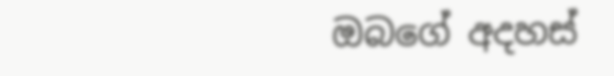ඔබගේ අදහස්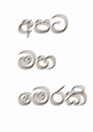අපට මහ මෙරකි